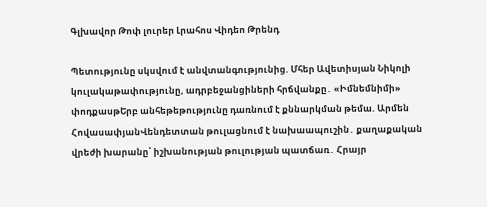Գլխավոր Թոփ լուրեր Լրահոս Վիդեո Թրենդ

Պետությունը սկսվում է անվտանգությունից. Մհեր Ավետիսյան Նիկոլի կուլակաթափությունը, ադրբեջանցիների հրճվանքը․ «Իմնեմնիմի» փոդքասթԵրբ անհեթեթությունը դառնում է քննարկման թեմա. Արմեն ՀովասափյանՎենդետտան թուլացնում է նախաապուշին․ քաղաքական վրեժի խարանը՝ իշխանության թուլության պատճառ․ Հրայր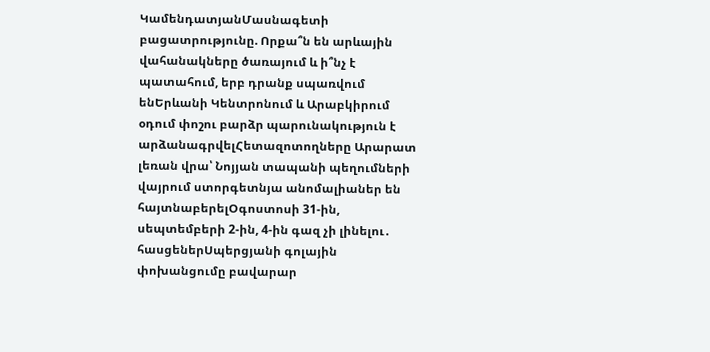ԿամենդատյանՄասնագետի բացատրությունը. Որքա՞ն են արևային վահանակները ծառայում և ի՞նչ է պատահում, երբ դրանք սպառվում ենԵրևանի Կենտրոնում և Արաբկիրում օդում փոշու բարձր պարունակություն է արձանագրվելՀետազոտողները Արարատ լեռան վրա՝ Նոյյան տապանի պեղումների վայրում ստորգետնյա անոմալիաներ են հայտնաբերելՕգոստոսի 31-ին, սեպտեմբերի 2-ին, 4-ին գազ չի լինելու․ հասցեներՍպերցյանի գոլային փոխանցումը բավարար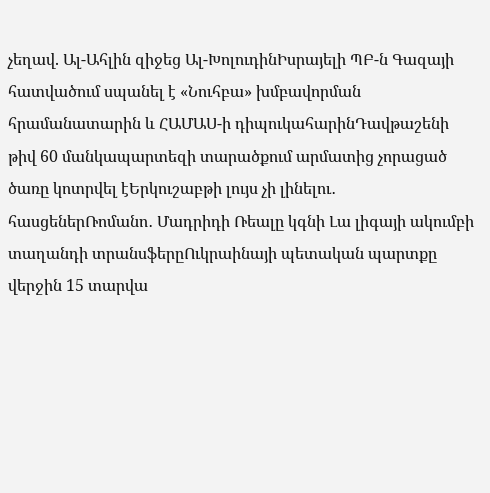չեղավ. Ալ-Ահլին զիջեց Ալ-ԽոլուդինԻսրայելի ՊԲ-ն Գազայի հատվածում սպանել է «Նուհբա» խմբավորման հրամանատարին և ՀԱՄԱՍ-ի դիպուկահարինԴավթաշենի թիվ 60 մանկապարտեզի տարածքում արմատից չորացած ծառը կոտրվել էԵրկուշաբթի լույս չի լինելու․ հասցեներՌոմանո․ Մադրիդի Ռեալը կգնի Լա լիգայի ակումբի տաղանդի տրանսֆերըՈւկրաինայի պետական պարտքը վերջին 15 տարվա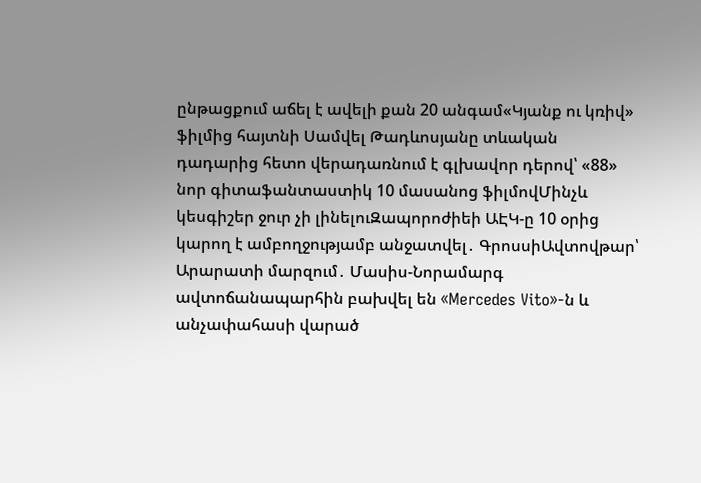ընթացքում աճել է ավելի քան 20 անգամ«Կյանք ու կռիվ» ֆիլմից հայտնի Սամվել Թադևոսյանը տևական դադարից հետո վերադառնում է գլխավոր դերով՝ «88» նոր գիտաֆանտաստիկ 10 մասանոց ֆիլմովՄինչև կեսգիշեր ջուր չի լինելուԶապորոժիեի ԱԷԿ-ը 10 օրից կարող է ամբողջությամբ անջատվել․ ԳրոսսիԱվտովթար՝ Արարատի մարզում․ Մասիս-Նորամարգ ավտոճանապարհին բախվել են «Mercedes Vito»-ն և անչափահասի վարած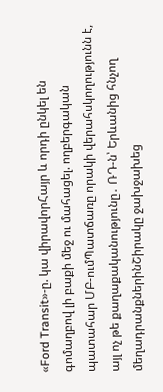«Ford Transit»-ը. կա վիրավորՀայր և որդի ընկել են գոմաղբով լի բաքի մեջ ու մահացել. ողբերգական պատահար ՄԲ-ումՊատճառը որակի վերահսկողությունն է, այլ ոչ թե քաղաքականությունը․ ՌԴ-ն՝ Երևանից հնչող մեղադրանքներինՇիրակը ջախջախեց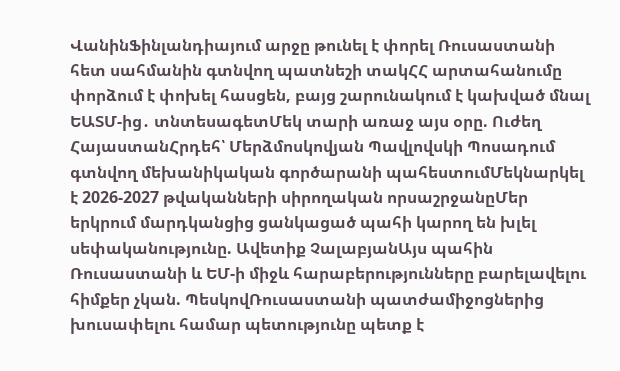ՎանինՖինլանդիայում արջը թունել է փորել Ռուսաստանի հետ սահմանին գտնվող պատնեշի տակՀՀ արտահանումը փորձում է փոխել հասցեն, բայց շարունակում է կախված մնալ ԵԱՏՄ-ից․ տնտեսագետՄեկ տարի առաջ այս օրը. Ուժեղ ՀայաստանՀրդեհ՝ Մերձմոսկովյան Պավլովսկի Պոսադում գտնվող մեխանիկական գործարանի պահեստումՄեկնարկել է 2026-2027 թվականների սիրողական որսաշրջանըՄեր երկրում մարդկանցից ցանկացած պահի կարող են խլել սեփականությունը. Ավետիք ՉալաբյանԱյս պահին Ռուսաստանի և ԵՄ-ի միջև հարաբերությունները բարելավելու հիմքեր չկան. ՊեսկովՌուսաստանի պատժամիջոցներից խուսափելու համար պետությունը պետք է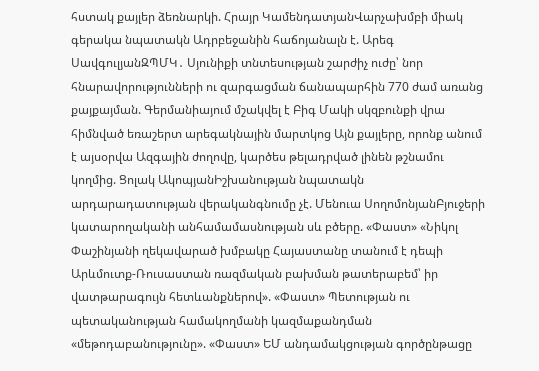հստակ քայլեր ձեռնարկի. Հրայր ԿամենդատյանՎարչախմբի միակ գերակա նպատակն Ադրբեջանին հաճոյանալն է. Արեգ ՍավգուլյանԶՊՄԿ․ Սյունիքի տնտեսության շարժիչ ուժը՝ նոր հնարավորությունների ու զարգացման ճանապարհին 770 ժամ առանց քայքայման. Գերմանիայում մշակվել է Բիգ Մակի սկզբունքի վրա հիմնված եռաշերտ արեգակնային մարտկոց Այն քայլերը, որոնք անում է այսօրվա Ազգային ժողովը, կարծես թելադրված լինեն թշնամու կողմից. Ցոլակ ԱկոպյանԻշխանության նպատակն արդարադատության վերականգնումը չէ. Մենուա ՍողոմոնյանԲյուջերի կատարողականի անհամամասնության սև բծերը. «Փաստ» «Նիկոլ Փաշինյանի ղեկավարած խմբակը Հայաստանը տանում է դեպի Արևմուտք-Ռուսաստան ռազմական բախման թատերաբեմ՝ իր վատթարագույն հետևանքներով». «Փաստ» Պետության ու պետականության համակողմանի կազմաքանդման «մեթոդաբանությունը». «Փաստ» ԵՄ անդամակցության գործընթացը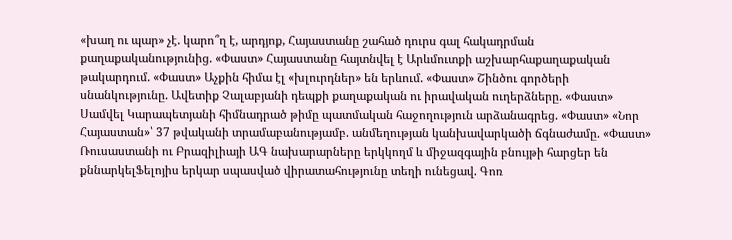«խաղ ու պար» չէ. կարո՞ղ է, արդյոք, Հայաստանը շահած դուրս գալ հակադրման քաղաքականությունից. «Փաստ» Հայաստանը հայտնվել է Արևմուտքի աշխարհաքաղաքական թակարդում. «Փաստ» Աչքին հիմա էլ «խլուրդներ» են երևում. «Փաստ» Շինծու գործերի սնանկությունը. Ավետիք Չալաբյանի դեպքի քաղաքական ու իրավական ուղերձները. «Փաստ» Սամվել Կարապետյանի հիմնադրած թիմը պատմական հաջողություն արձանագրեց. «Փաստ» «Նոր Հայաստան»՝ 37 թվականի տրամաբանությամբ. անմեղության կանխավարկածի ճգնաժամը. «Փաստ» Ռուսաստանի ու Բրազիլիայի ԱԳ նախարարները երկկողմ և միջազգային բնույթի հարցեր են քննարկելՖելոյիս երկար սպասված վիրատահությունը տեղի ունեցավ. Գոռ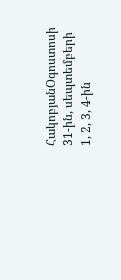ՀակոբյանՕգոստոսի 31-ին, սեպտեմբերի 1, 2, 3, 4-ին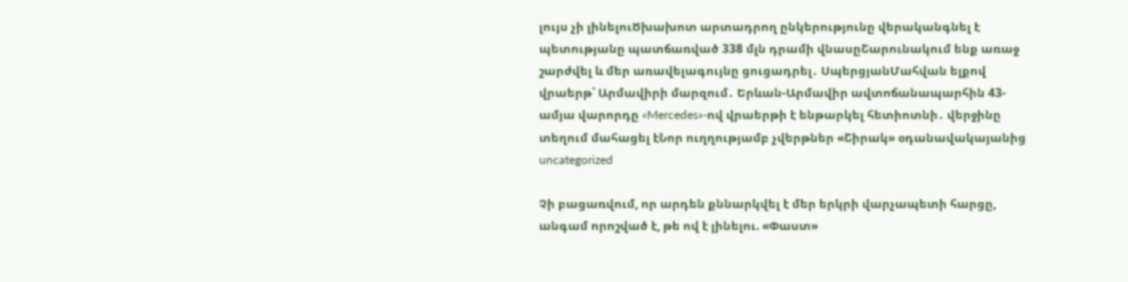լույս չի լինելուԾխախոտ արտադրող ընկերությունը վերականգնել է պետությանը պատճառված 338 մլն դրամի վնասըՇարունակում ենք առաջ շարժվել և մեր առավելագույնը ցուցադրել․ ՍպերցյանՄահվան ելքով վրաերթ՝ Արմավիրի մարզում․ Երևան-Արմավիր ավտոճանապարհին 43-ամյա վարորդը «Mercedes»-ով վրաերթի է ենթարկել հետիոտնի․ վերջինը տեղում մահացել էՆոր ուղղությամբ չվերթներ «Շիրակ» օդանավակայանից
uncategorized

Չի բացառվում, որ արդեն քննարկվել է մեր երկրի վարչապետի հարցը, անգամ որոշված է, թե ով է լինելու. «Փաստ»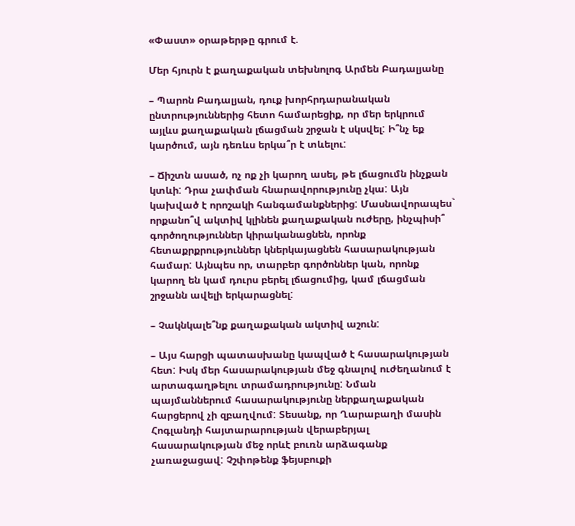«Փաստ» օրաթերթը գրում է.

Մեր հյուրն է քաղաքական տեխնոլոգ Արմեն Բադալյանը

– Պարոն Բադալյան, դուք խորհրդարանական ընտրություններից հետո համարեցիք, որ մեր երկրում այլևս քաղաքական լճացման շրջան է սկսվել: Ի՞նչ եք կարծում, այն դեռևս երկա՞ր է տևելու:

– Ճիշտն ասած, ոչ ոք չի կարող ասել, թե լճացումն ինչքան կտևի: Դրա չափման հնարավորությունը չկա: Այն կախված է որոշակի հանգամանքներից: Մասնավորապես` որքանո՞վ ակտիվ կլինեն քաղաքական ուժերը, ինչպիսի՞ գործողություններ կիրականացնեն, որոնք հետաքրքրություններ կներկայացնեն հասարակության համար: Այնպես որ, տարբեր գործոններ կան, որոնք կարող են կամ դուրս բերել լճացումից, կամ լճացման շրջանն ավելի երկարացնել:

– Չակնկալե՞նք քաղաքական ակտիվ աշուն:

– Այս հարցի պատասխանը կապված է հասարակության հետ: Իսկ մեր հասարակության մեջ գնալով ուժեղանում է արտագաղթելու տրամադրությունը: Նման պայմաններում հասարակությունը ներքաղաքական հարցերով չի զբաղվում: Տեսանք, որ Ղարաբաղի մասին Հոգլանդի հայտարարության վերաբերյալ հասարակության մեջ որևէ բուռն արձագանք չառաջացավ: Չշփոթենք ֆեյսբուքի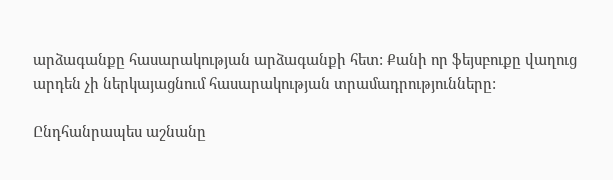արձագանքը հասարակության արձագանքի հետ: Քանի որ ֆեյսբուքը վաղուց արդեն չի ներկայացնում հասարակության տրամադրությունները:

Ընդհանրապես աշնանը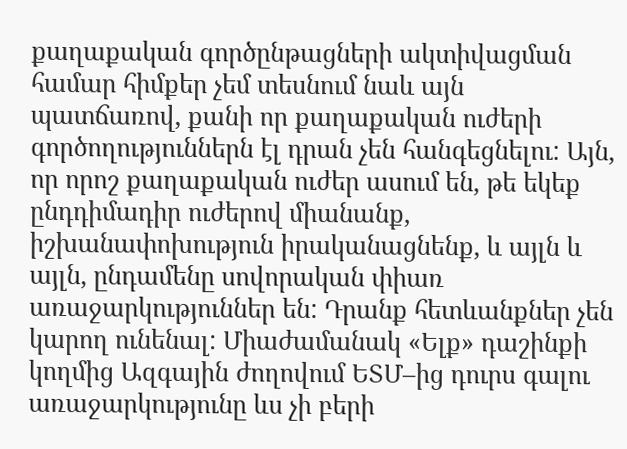քաղաքական գործընթացների ակտիվացման համար հիմքեր չեմ տեսնում նաև այն պատճառով, քանի որ քաղաքական ուժերի գործողություններն էլ դրան չեն հանգեցնելու: Այն, որ որոշ քաղաքական ուժեր ասում են, թե եկեք ընդդիմադիր ուժերով միանանք, իշխանափոխություն իրականացնենք, և այլն և այլն, ընդամենը սովորական փիառ առաջարկություններ են: Դրանք հետևանքներ չեն կարող ունենալ: Միաժամանակ «Ելք» դաշինքի կողմից Ազգային ժողովում ԵՏՄ–ից դուրս գալու առաջարկությունը ևս չի բերի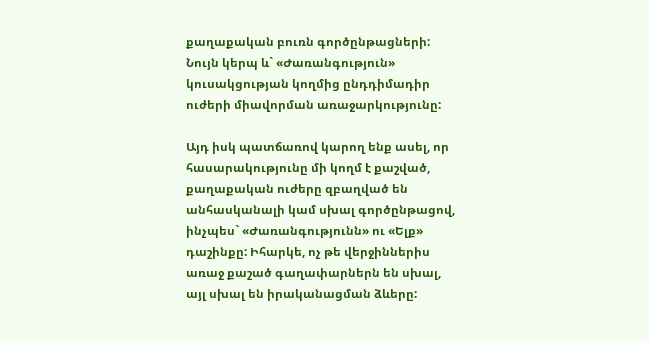քաղաքական բուռն գործընթացների: Նույն կերպ և` «Ժառանգություն» կուսակցության կողմից ընդդիմադիր ուժերի միավորման առաջարկությունը:

Այդ իսկ պատճառով կարող ենք ասել, որ հասարակությունը մի կողմ է քաշված, քաղաքական ուժերը զբաղված են անհասկանալի կամ սխալ գործընթացով, ինչպես` «Ժառանգությունն» ու «Ելք» դաշինքը: Իհարկե, ոչ թե վերջիններիս առաջ քաշած գաղափարներն են սխալ, այլ սխալ են իրականացման ձևերը: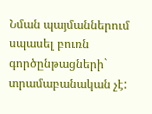Նման պայմաններում սպասել բուռն գործընթացների` տրամաբանական չէ: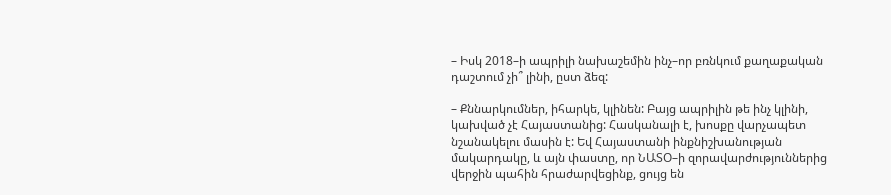– Իսկ 2018–ի ապրիլի նախաշեմին ինչ–որ բռնկում քաղաքական դաշտում չի՞ լինի, ըստ ձեզ:

– Քննարկումներ, իհարկե, կլինեն: Բայց ապրիլին թե ինչ կլինի, կախված չէ Հայաստանից: Հասկանալի է, խոսքը վարչապետ նշանակելու մասին է: Եվ Հայաստանի ինքնիշխանության մակարդակը, և այն փաստը, որ ՆԱՏՕ–ի զորավարժություններից վերջին պահին հրաժարվեցինք, ցույց են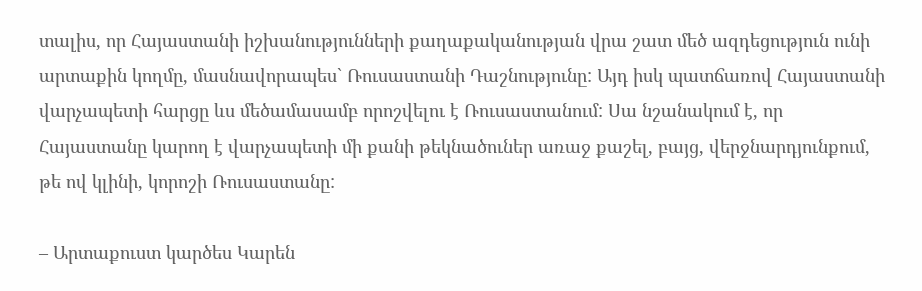տալիս, որ Հայաստանի իշխանությունների քաղաքականության վրա շատ մեծ ազդեցություն ունի արտաքին կողմը, մասնավորապես` Ռուսաստանի Դաշնությունը: Այդ իսկ պատճառով Հայաստանի վարչապետի հարցը ևս մեծամասամբ որոշվելու է Ռուսաստանում: Սա նշանակում է, որ Հայաստանը կարող է վարչապետի մի քանի թեկնածուներ առաջ քաշել, բայց, վերջնարդյունքում, թե ով կլինի, կորոշի Ռուսաստանը:

– Արտաքուստ կարծես Կարեն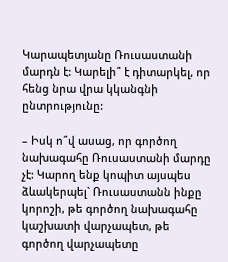Կարապետյանը Ռուսաստանի մարդն է: Կարելի՞ է դիտարկել, որ հենց նրա վրա կկանգնի ընտրությունը:

– Իսկ ո՞վ ասաց, որ գործող նախագահը Ռուսաստանի մարդը չէ: Կարող ենք կոպիտ այսպես ձևակերպել` Ռուսաստանն ինքը կորոշի, թե գործող նախագահը կաշխատի վարչապետ, թե գործող վարչապետը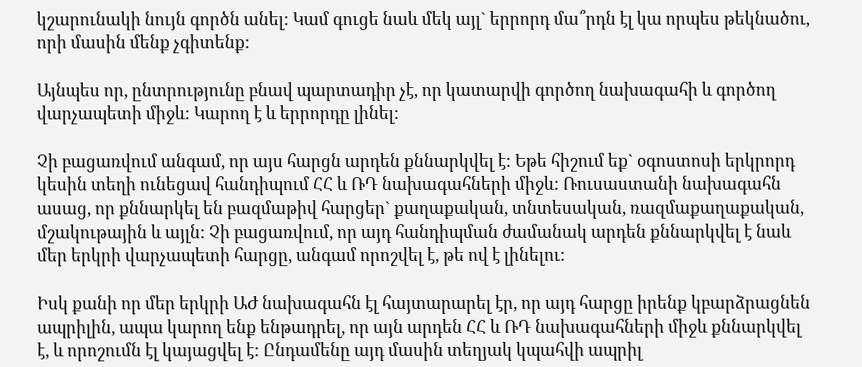կշարունակի նույն գործն անել: Կամ գուցե նաև մեկ այլ` երրորդ մա՞րդն էլ կա որպես թեկնածու, որի մասին մենք չգիտենք:

Այնպես որ, ընտրությունը բնավ պարտադիր չէ, որ կատարվի գործող նախագահի և գործող վարչապետի միջև: Կարող է և երրորդը լինել:

Չի բացառվում անգամ, որ այս հարցն արդեն քննարկվել է: Եթե հիշում եք` օգոստոսի երկրորդ կեսին տեղի ունեցավ հանդիպում ՀՀ և ՌԴ նախագահների միջև: Ռուսաստանի նախագահն ասաց, որ քննարկել են բազմաթիվ հարցեր` քաղաքական, տնտեսական, ռազմաքաղաքական, մշակութային և այլն: Չի բացառվում, որ այդ հանդիպման ժամանակ արդեն քննարկվել է նաև մեր երկրի վարչապետի հարցը, անգամ որոշվել է, թե ով է լինելու:

Իսկ քանի որ մեր երկրի ԱԺ նախագահն էլ հայտարարել էր, որ այդ հարցը իրենք կբարձրացնեն ապրիլին, ապա կարող ենք ենթադրել, որ այն արդեն ՀՀ և ՌԴ նախագահների միջև քննարկվել է, և որոշումն էլ կայացվել է: Ընդամենը այդ մասին տեղյակ կպահվի ապրիլ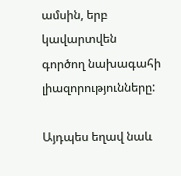ամսին, երբ կավարտվեն գործող նախագահի լիազորությունները:

Այդպես եղավ նաև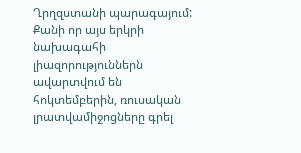Ղրղզստանի պարագայում: Քանի որ այս երկրի նախագահի լիազորություններն ավարտվում են հոկտեմբերին, ռուսական լրատվամիջոցները գրել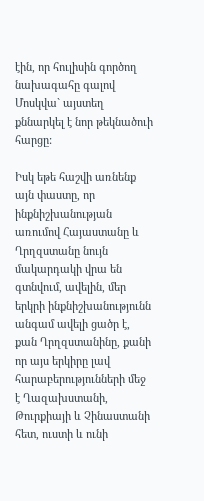էին, որ հուլիսին գործող նախագահը գալով Մոսկվա` այստեղ քննարկել է նոր թեկնածուի հարցը:

Իսկ եթե հաշվի առնենք այն փաստը, որ ինքնիշխանության առումով Հայաստանը և Ղրղզստանը նույն մակարդակի վրա են գտնվում, ավելին, մեր երկրի ինքնիշխանությունն անգամ ավելի ցածր է, քան Ղրղզստանինը, քանի որ այս երկիրը լավ հարաբերությունների մեջ է Ղազախստանի, Թուրքիայի և Չինաստանի հետ, ուստի և ունի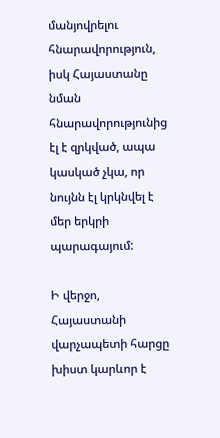մանյովրելու հնարավորություն, իսկ Հայաստանը նման հնարավորությունից էլ է զրկված, ապա կասկած չկա, որ նույնն էլ կրկնվել է մեր երկրի պարագայում:

Ի վերջո, Հայաստանի վարչապետի հարցը խիստ կարևոր է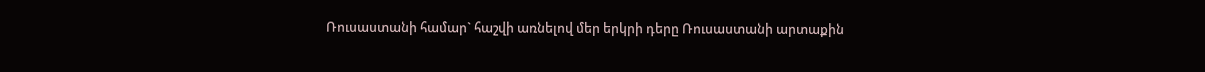Ռուսաստանի համար` հաշվի առնելով մեր երկրի դերը Ռուսաստանի արտաքին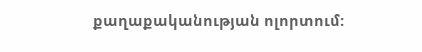քաղաքականության ոլորտում: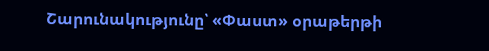Շարունակությունը՝ «Փաստ» օրաթերթի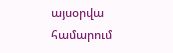այսօրվա համարում